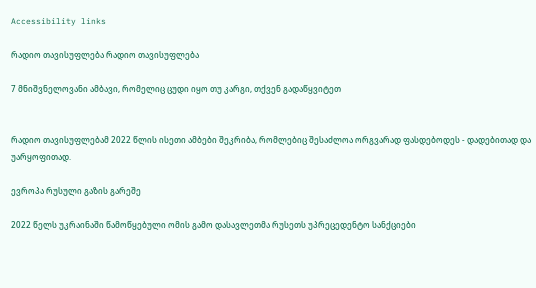Accessibility links

რადიო თავისუფლება რადიო თავისუფლება

7 მნიშვნელოვანი ამბავი, რომელიც ცუდი იყო თუ კარგი, თქვენ გადაწყვიტეთ


რადიო თავისუფლებამ 2022 წლის ისეთი ამბები შეკრიბა, რომლებიც შესაძლოა ორგვარად ფასდებოდეს - დადებითად და უარყოფითად.

ევროპა რუსული გაზის გარეშე

2022 წელს უკრაინაში წამოწყებული ომის გამო დასავლეთმა რუსეთს უპრეცედენტო სანქციები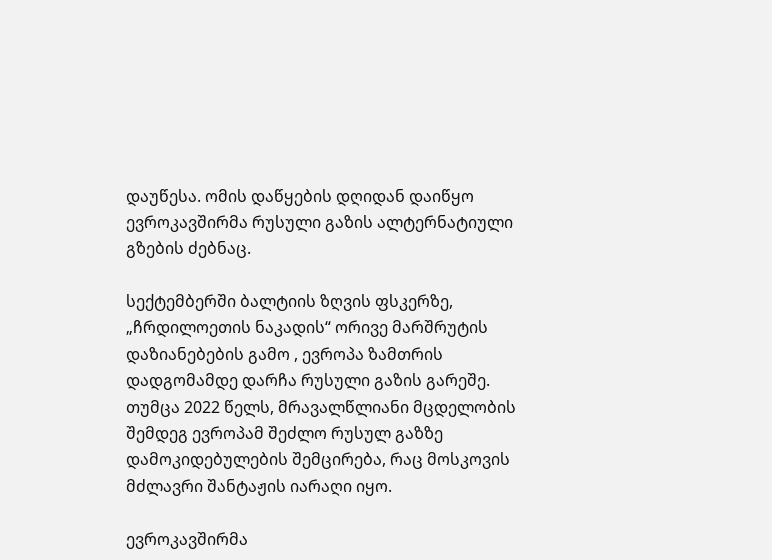დაუწესა. ომის დაწყების დღიდან დაიწყო ევროკავშირმა რუსული გაზის ალტერნატიული გზების ძებნაც.

სექტემბერში ბალტიის ზღვის ფსკერზე, „ჩრდილოეთის ნაკადის“ ორივე მარშრუტის დაზიანებების გამო , ევროპა ზამთრის დადგომამდე დარჩა რუსული გაზის გარეშე. თუმცა 2022 წელს, მრავალწლიანი მცდელობის შემდეგ ევროპამ შეძლო რუსულ გაზზე დამოკიდებულების შემცირება, რაც მოსკოვის მძლავრი შანტაჟის იარაღი იყო.

ევროკავშირმა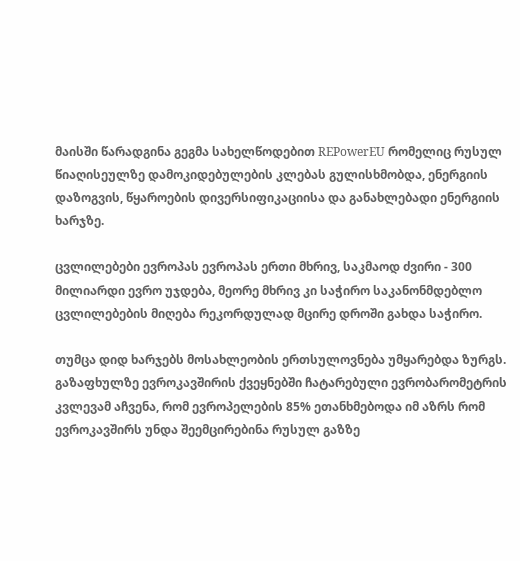მაისში წარადგინა გეგმა სახელწოდებით REPowerEU რომელიც რუსულ წიაღისეულზე დამოკიდებულების კლებას გულისხმობდა, ენერგიის დაზოგვის, წყაროების დივერსიფიკაციისა და განახლებადი ენერგიის ხარჯზე.

ცვლილებები ევროპას ევროპას ერთი მხრივ, საკმაოდ ძვირი - 300 მილიარდი ევრო უჯდება, მეორე მხრივ კი საჭირო საკანონმდებლო ცვლილებების მიღება რეკორდულად მცირე დროში გახდა საჭირო.

თუმცა დიდ ხარჯებს მოსახლეობის ერთსულოვნება უმყარებდა ზურგს. გაზაფხულზე ევროკავშირის ქვეყნებში ჩატარებული ევრობარომეტრის კვლევამ აჩვენა, რომ ევროპელების 85% ეთანხმებოდა იმ აზრს რომ ევროკავშირს უნდა შეემცირებინა რუსულ გაზზე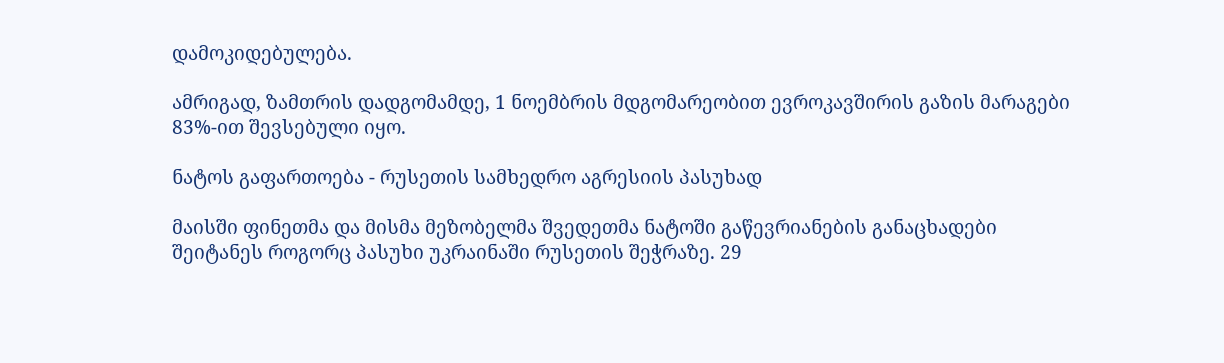დამოკიდებულება.

ამრიგად, ზამთრის დადგომამდე, 1 ნოემბრის მდგომარეობით ევროკავშირის გაზის მარაგები 83%-ით შევსებული იყო.

ნატოს გაფართოება - რუსეთის სამხედრო აგრესიის პასუხად

მაისში ფინეთმა და მისმა მეზობელმა შვედეთმა ნატოში გაწევრიანების განაცხადები შეიტანეს როგორც პასუხი უკრაინაში რუსეთის შეჭრაზე. 29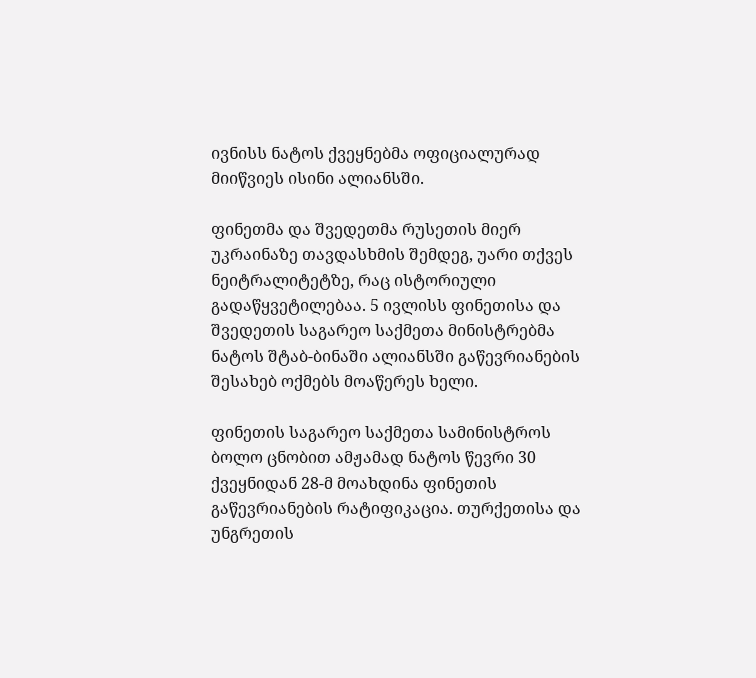ივნისს ნატოს ქვეყნებმა ოფიციალურად მიიწვიეს ისინი ალიანსში.

ფინეთმა და შვედეთმა რუსეთის მიერ უკრაინაზე თავდასხმის შემდეგ, უარი თქვეს ნეიტრალიტეტზე, რაც ისტორიული გადაწყვეტილებაა. 5 ივლისს ფინეთისა და შვედეთის საგარეო საქმეთა მინისტრებმა ნატოს შტაბ-ბინაში ალიანსში გაწევრიანების შესახებ ოქმებს მოაწერეს ხელი.

ფინეთის საგარეო საქმეთა სამინისტროს ბოლო ცნობით ამჟამად ნატოს წევრი 30 ქვეყნიდან 28-მ მოახდინა ფინეთის გაწევრიანების რატიფიკაცია. თურქეთისა და უნგრეთის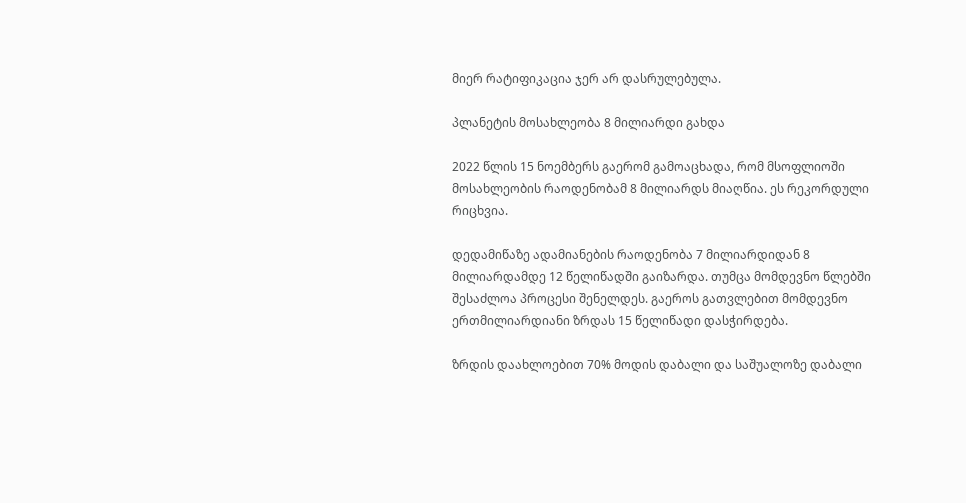მიერ რატიფიკაცია ჯერ არ დასრულებულა.

პლანეტის მოსახლეობა 8 მილიარდი გახდა

2022 წლის 15 ნოემბერს გაერომ გამოაცხადა, რომ მსოფლიოში მოსახლეობის რაოდენობამ 8 მილიარდს მიაღწია. ეს რეკორდული რიცხვია.

დედამიწაზე ადამიანების რაოდენობა 7 მილიარდიდან 8 მილიარდამდე 12 წელიწადში გაიზარდა. თუმცა მომდევნო წლებში შესაძლოა პროცესი შენელდეს. გაეროს გათვლებით მომდევნო ერთმილიარდიანი ზრდას 15 წელიწადი დასჭირდება.

ზრდის დაახლოებით 70% მოდის დაბალი და საშუალოზე დაბალი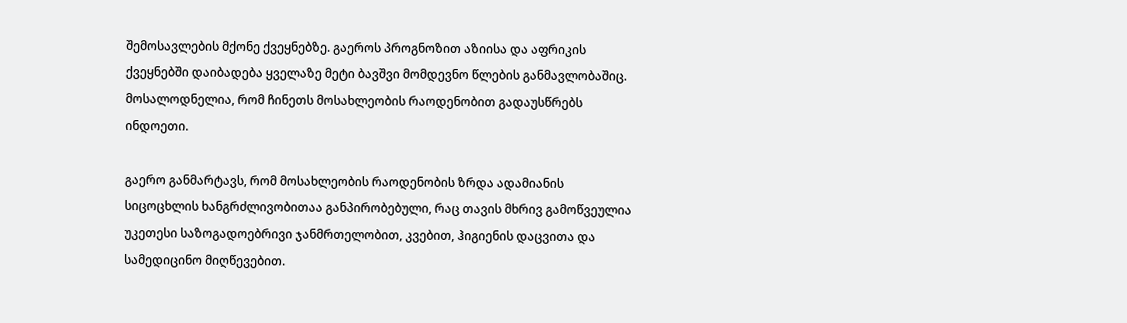შემოსავლების მქონე ქვეყნებზე. გაეროს პროგნოზით აზიისა და აფრიკის ქვეყნებში დაიბადება ყველაზე მეტი ბავშვი მომდევნო წლების განმავლობაშიც. მოსალოდნელია, რომ ჩინეთს მოსახლეობის რაოდენობით გადაუსწრებს ინდოეთი.

გაერო განმარტავს, რომ მოსახლეობის რაოდენობის ზრდა ადამიანის სიცოცხლის ხანგრძლივობითაა განპირობებული, რაც თავის მხრივ გამოწვეულია უკეთესი საზოგადოებრივი ჯანმრთელობით, კვებით, ჰიგიენის დაცვითა და სამედიცინო მიღწევებით.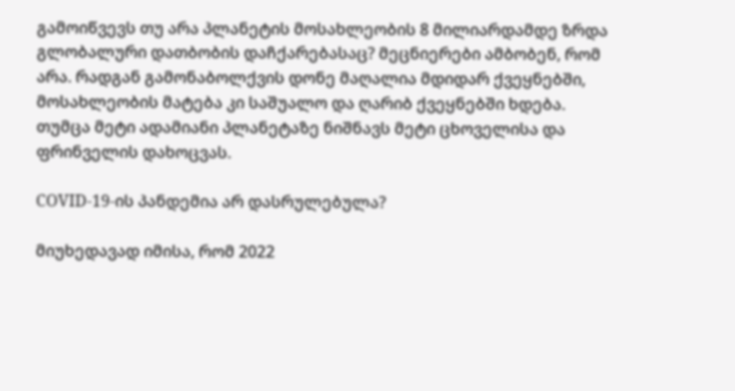გამოიწვევს თუ არა პლანეტის მოსახლეობის 8 მილიარდამდე ზრდა გლობალური დათბობის დაჩქარებასაც? მეცნიერები ამბობენ, რომ არა. რადგან გამონაბოლქვის დონე მაღალია მდიდარ ქვეყნებში, მოსახლეობის მატება კი საშუალო და ღარიბ ქვეყნებში ხდება. თუმცა მეტი ადამიანი პლანეტაზე ნიშნავს მეტი ცხოველისა და ფრინველის დახოცვას.

COVID-19-ის პანდემია არ დასრულებულა?

მიუხედავად იმისა, რომ 2022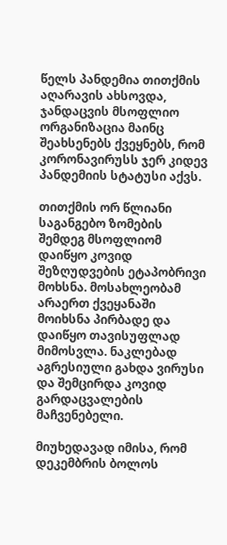წელს პანდემია თითქმის აღარავის ახსოვდა, ჯანდაცვის მსოფლიო ორგანიზაცია მაინც შეახსენებს ქვეყნებს, რომ კორონავირუსს ჯერ კიდევ პანდემიის სტატუსი აქვს.

თითქმის ორ წლიანი საგანგებო ზომების შემდეგ მსოფლიომ დაიწყო კოვიდ შეზღუდვების ეტაპობრივი მოხსნა. მოსახლეობამ არაერთ ქვეყანაში მოიხსნა პირბადე და დაიწყო თავისუფლად მიმოსვლა. ნაკლებად აგრესიული გახდა ვირუსი და შემცირდა კოვიდ გარდაცვალების მაჩვენებელი.

მიუხედავად იმისა, რომ დეკემბრის ბოლოს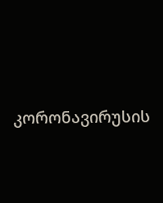კორონავირუსის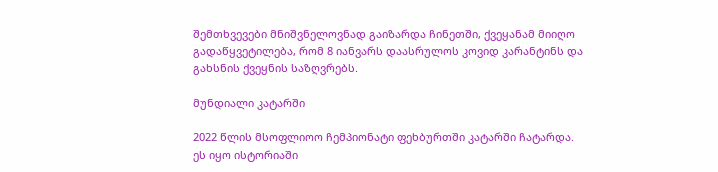შემთხვევები მნიშვნელოვნად გაიზარდა ჩინეთში, ქვეყანამ მიიღო გადაწყვეტილება, რომ 8 იანვარს დაასრულოს კოვიდ კარანტინს და გახსნის ქვეყნის საზღვრებს.

მუნდიალი კატარში

2022 წლის მსოფლიოო ჩემპიონატი ფეხბურთში კატარში ჩატარდა. ეს იყო ისტორიაში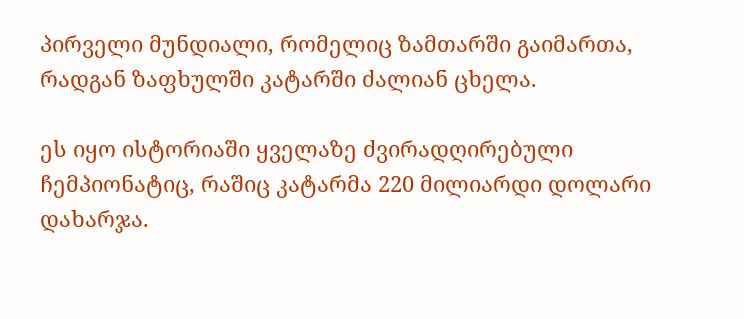პირველი მუნდიალი, რომელიც ზამთარში გაიმართა, რადგან ზაფხულში კატარში ძალიან ცხელა.

ეს იყო ისტორიაში ყველაზე ძვირადღირებული ჩემპიონატიც, რაშიც კატარმა 220 მილიარდი დოლარი დახარჯა.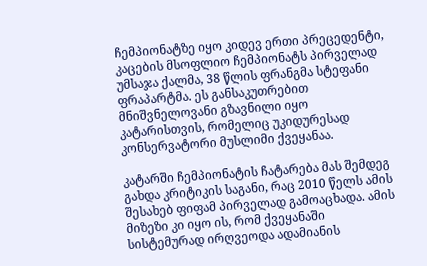ჩემპიონატზე იყო კიდევ ერთი პრეცედენტი, კაცების მსოფლიო ჩემპიონატს პირველად უმსაჯა ქალმა, 38 წლის ფრანგმა სტეფანი ფრაპარტმა. ეს განსაკუთრებით მნიშვნელოვანი გზავნილი იყო კატარისთვის, რომელიც უკიდურესად კონსერვატორი მუსლიმი ქვეყანაა.

კატარში ჩემპიონატის ჩატარება მას შემდეგ გახდა კრიტიკის საგანი, რაც 2010 წელს ამის შესახებ ფიფამ პირველად გამოაცხადა. ამის მიზეზი კი იყო ის, რომ ქვეყანაში სისტემურად ირღვეოდა ადამიანის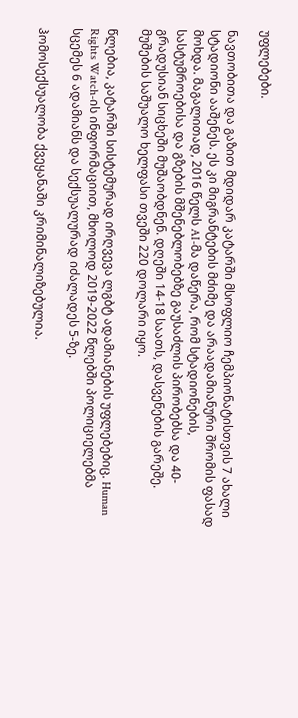უფლებები.

ნავთობითა და გაზით მდიდარ კატარში მსოფლიო ჩემპიონატისთვის 7 ახალი სტადიონი ააშენეს. ეს კი მიგრანტების მძიმე და არაადამიანური შრომის ფასად მოხდა. მაგალითად, 2016 წელს AI-მა დაწერა, რომ სტადიონების, სასტუმროებისა და გზების მშენებლობებზე გაუსაძლის პირობებსა და 40-გრადუსიან სიცხეში მუშაობდნენ. დღეში 14-18 საათს, დასვენების გარეშე. მუშების საშუალო ხელფასი თვეში 220 დოლარი იყო.

წლებია, კატარში სისტემურად ირღვევა ლგბტ ადამიანების უფლებებიც. Human Rights Watch-ის ინფორმაციით, მხოლოდ 2019-2022 წლებში პოლიციელებმა სცემეს 6 ადამიანს და სექსუალურად იძალადეს 5-ზე.

ჰომოსექსუალობა ქვეყანაში კრიმინალიზებულია.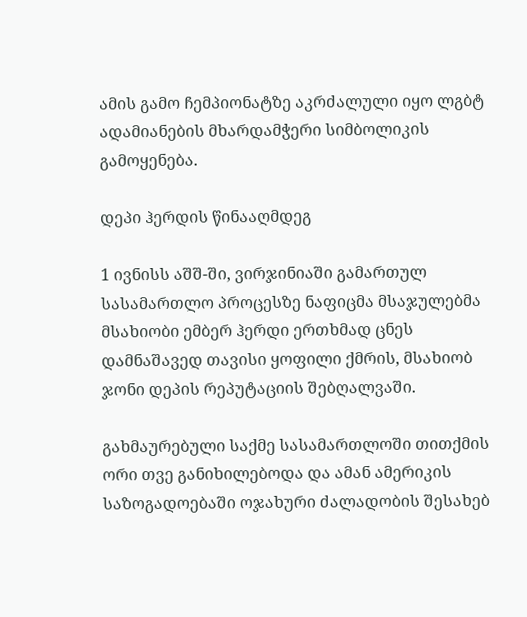ამის გამო ჩემპიონატზე აკრძალული იყო ლგბტ ადამიანების მხარდამჭერი სიმბოლიკის გამოყენება.

დეპი ჰერდის წინააღმდეგ

1 ივნისს აშშ-ში, ვირჯინიაში გამართულ სასამართლო პროცესზე ნაფიცმა მსაჯულებმა მსახიობი ემბერ ჰერდი ერთხმად ცნეს დამნაშავედ თავისი ყოფილი ქმრის, მსახიობ ჯონი დეპის რეპუტაციის შებღალვაში.

გახმაურებული საქმე სასამართლოში თითქმის ორი თვე განიხილებოდა და ამან ამერიკის საზოგადოებაში ოჯახური ძალადობის შესახებ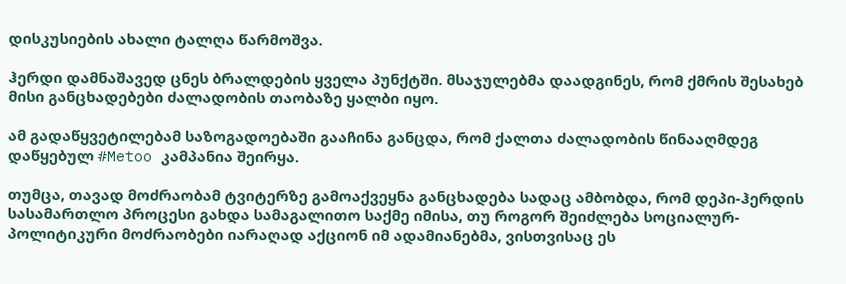დისკუსიების ახალი ტალღა წარმოშვა.

ჰერდი დამნაშავედ ცნეს ბრალდების ყველა პუნქტში. მსაჯულებმა დაადგინეს, რომ ქმრის შესახებ მისი განცხადებები ძალადობის თაობაზე ყალბი იყო.

ამ გადაწყვეტილებამ საზოგადოებაში გააჩინა განცდა, რომ ქალთა ძალადობის წინააღმდეგ დაწყებულ #Metoo კამპანია შეირყა.

თუმცა, თავად მოძრაობამ ტვიტერზე გამოაქვეყნა განცხადება სადაც ამბობდა, რომ დეპი-ჰერდის სასამართლო პროცესი გახდა სამაგალითო საქმე იმისა, თუ როგორ შეიძლება სოციალურ-პოლიტიკური მოძრაობები იარაღად აქციონ იმ ადამიანებმა, ვისთვისაც ეს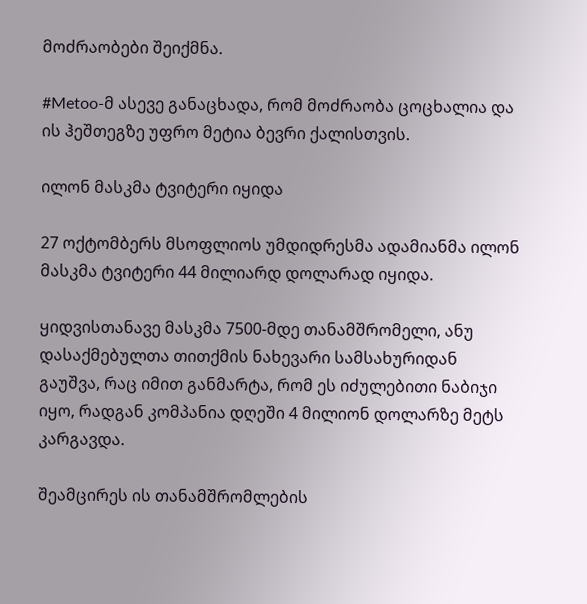მოძრაობები შეიქმნა.

#Metoo-მ ასევე განაცხადა, რომ მოძრაობა ცოცხალია და ის ჰეშთეგზე უფრო მეტია ბევრი ქალისთვის.

ილონ მასკმა ტვიტერი იყიდა

27 ოქტომბერს მსოფლიოს უმდიდრესმა ადამიანმა ილონ მასკმა ტვიტერი 44 მილიარდ დოლარად იყიდა.

ყიდვისთანავე მასკმა 7500-მდე თანამშრომელი, ანუ დასაქმებულთა თითქმის ნახევარი სამსახურიდან გაუშვა, რაც იმით განმარტა, რომ ეს იძულებითი ნაბიჯი იყო, რადგან კომპანია დღეში 4 მილიონ დოლარზე მეტს კარგავდა.

შეამცირეს ის თანამშრომლების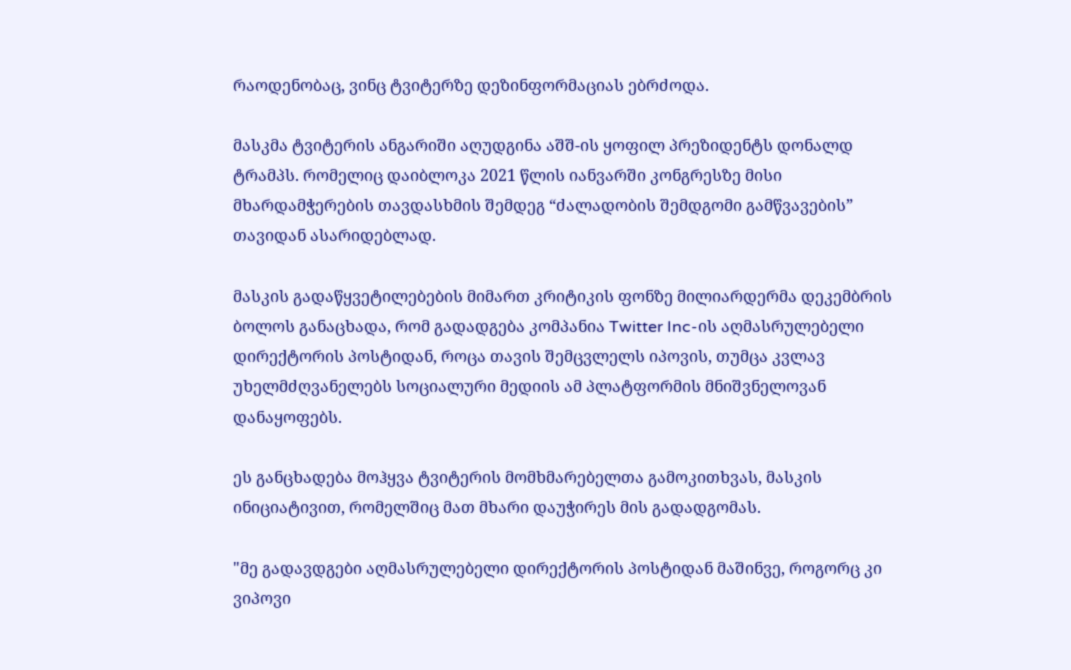რაოდენობაც, ვინც ტვიტერზე დეზინფორმაციას ებრძოდა.

მასკმა ტვიტერის ანგარიში აღუდგინა აშშ-ის ყოფილ პრეზიდენტს დონალდ ტრამპს. რომელიც დაიბლოკა 2021 წლის იანვარში კონგრესზე მისი მხარდამჭერების თავდასხმის შემდეგ “ძალადობის შემდგომი გამწვავების” თავიდან ასარიდებლად.

მასკის გადაწყვეტილებების მიმართ კრიტიკის ფონზე მილიარდერმა დეკემბრის ბოლოს განაცხადა, რომ გადადგება კომპანია Twitter Inc-ის აღმასრულებელი დირექტორის პოსტიდან, როცა თავის შემცვლელს იპოვის, თუმცა კვლავ უხელმძღვანელებს სოციალური მედიის ამ პლატფორმის მნიშვნელოვან დანაყოფებს.

ეს განცხადება მოჰყვა ტვიტერის მომხმარებელთა გამოკითხვას, მასკის ინიციატივით, რომელშიც მათ მხარი დაუჭირეს მის გადადგომას.

"მე გადავდგები აღმასრულებელი დირექტორის პოსტიდან მაშინვე, როგორც კი ვიპოვი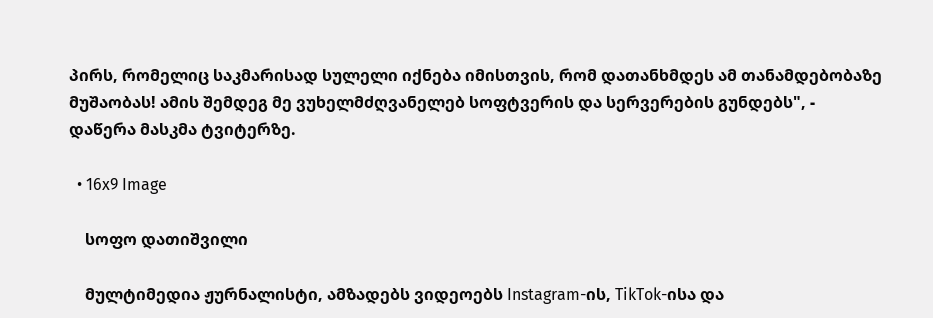პირს, რომელიც საკმარისად სულელი იქნება იმისთვის, რომ დათანხმდეს ამ თანამდებობაზე მუშაობას! ამის შემდეგ მე ვუხელმძღვანელებ სოფტვერის და სერვერების გუნდებს", - დაწერა მასკმა ტვიტერზე.

  • 16x9 Image

    სოფო დათიშვილი

    მულტიმედია ჟურნალისტი, ამზადებს ვიდეოებს Instagram-ის, TikTok-ისა და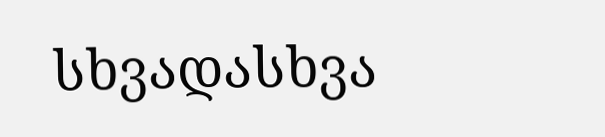სხვადასხვა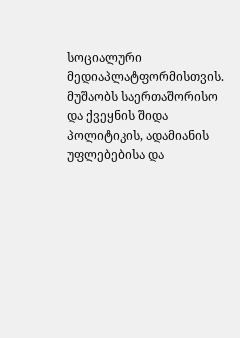სოციალური მედიაპლატფორმისთვის. მუშაობს საერთაშორისო და ქვეყნის შიდა პოლიტიკის, ადამიანის უფლებებისა და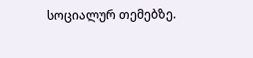სოციალურ თემებზე.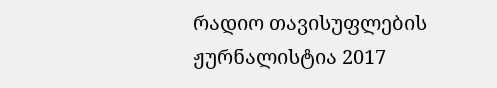რადიო თავისუფლების ჟურნალისტია 2017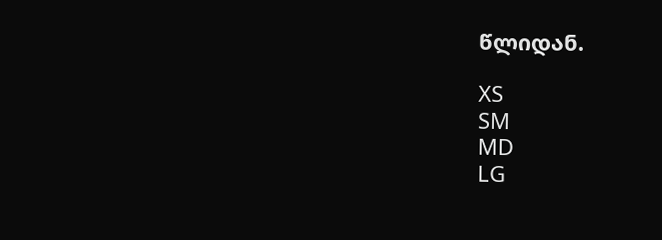წლიდან.

XS
SM
MD
LG